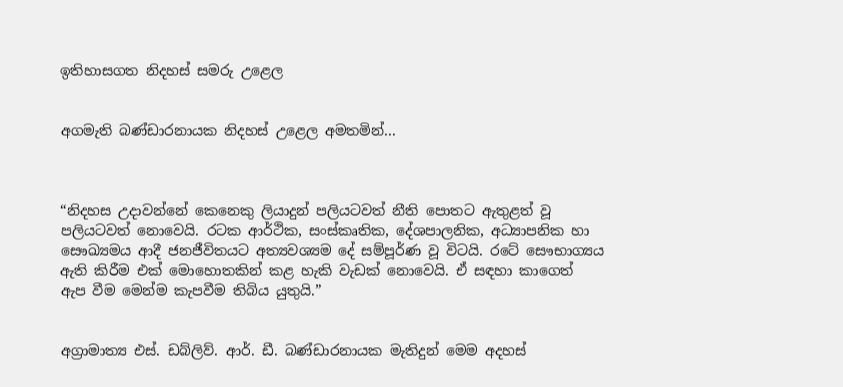ඉතිහාසගත නිදහස් සමරු උළෙල


අගමැති බණ්ඩාරනායක නිදහස් උළෙල අමතමින්...



“නිදහස උදාවන්නේ කෙනෙකු ලියාදුන් පලියටවත් නීති පොතට ඇතුළත් වූ පලියටවත් නොවෙයි. රටක ආර්ථික, සංස්කෘතික, දේශපාලනික, අධ්‍යාපනික හා සෞඛ්‍යමය ආදී ජනජීවිතයට අත්‍යවශ්‍යම දේ සම්පූර්ණ වූ විටයි. රටේ සෞභාග්‍යය ඇති කිරීම එක් මොහොතකින් කළ හැකි වැඩක් නොවෙයි. ඒ සඳහා කාගෙත් ඇප වීම මෙන්ම කැපවීම තිබිය යුතුයි.”


අග්‍රාමාත්‍ය එස්. ඩබ්ලිව්. ආර්. ඩී. බණ්ඩාරනායක මැතිදුන් මෙම අදහස්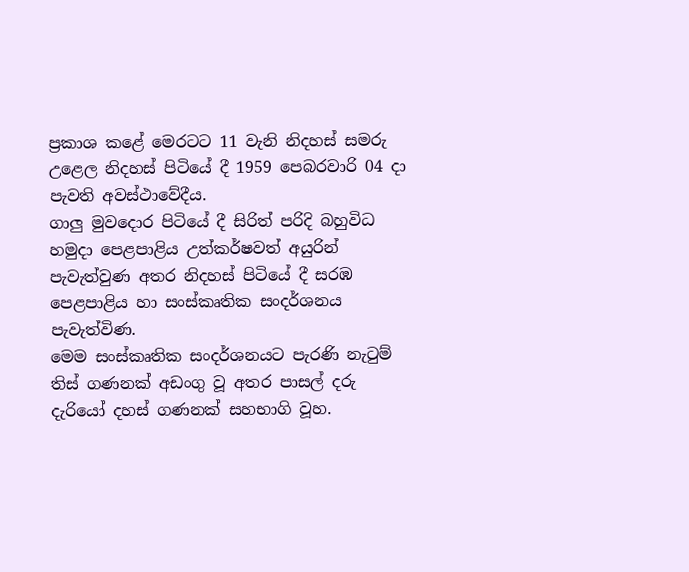ප්‍රකාශ කළේ මෙරටට 11 වැනි නිදහස් සමරු උළෙල නිදහස් පිටියේ දී 1959 පෙබරවාරි 04 දා පැවති අවස්ථාවේදීය.
ගාලු මුවදොර පිටියේ දී සිරිත් පරිදි බහුවිධ හමුදා පෙළපාළිය උත්කර්ෂවත් අයුරින් පැවැත්වුණ අතර නිදහස් පිටියේ දී සරඹ පෙළපාළිය හා සංස්කෘතික සංදර්ශනය පැවැත්විණ.
මෙම සංස්කෘතික සංදර්ශනයට පැරණි නැටුම් තිස් ගණනක් අඩංගු වූ අතර පාසල් දරු දැරියෝ දහස් ගණනක් සහභාගි වූහ.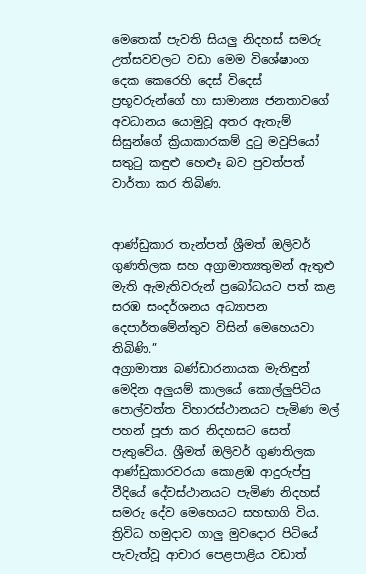මෙතෙක් පැවති සියලු නිදහස් සමරු උත්සවවලට වඩා මෙම විශේෂාංග දෙක කෙරෙහි දෙස් විදෙස් ප්‍රභූවරුන්ගේ හා සාමාන්‍ය ජනතාවගේ අවධානය යොමුවූ අතර ඇතැම් සිසුන්ගේ ක්‍රියාකාරකම් දුටු මවුපියෝ සතුටු කඳුළු හෙළුෑ බව පුවත්පත් වාර්තා කර තිබිණ.


ආණ්ඩුකාර තැන්පත් ශ්‍රීමත් ඔලිවර් ගුණතිලක සහ අග්‍රාමාත්‍යතුමන් ඇතුළු මැති ඇමැතිවරුන් ප්‍රබෝධයට පත් කළ සරඹ සංදර්ශනය අධ්‍යාපන දෙපාර්තමේන්තුව විසින් මෙහෙයවා තිබිණි.”
අග්‍රාමාත්‍ය බණ්ඩාරනායක මැතිඳුන් මෙදින අලුයම් කාලයේ කොල්ලුපිටිය පොල්වත්ත විහාරස්ථානයට පැමිණ මල් පහන් පූජා කර නිදහසට සෙත් පැතුවේය. ශ්‍රීමත් ඔලිවර් ගුණතිලක ආණ්ඩුකාරවරයා කොළඹ ආදුරුප්පු වීදියේ දේවස්ථානයට පැමිණ නිදහස් සමරු දේව මෙහෙයට සහභාගි විය.
ත්‍රිවිධ හමුදාව ගාලු මුවදොර පිටියේ පැවැත්වූ ආචාර පෙළපාළිය වඩාත්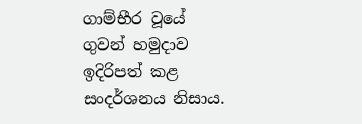ගාම්භීර වූයේ   ගුවන් හමුදාව ඉදිරිපත් කළ සංදර්ශනය නිසාය.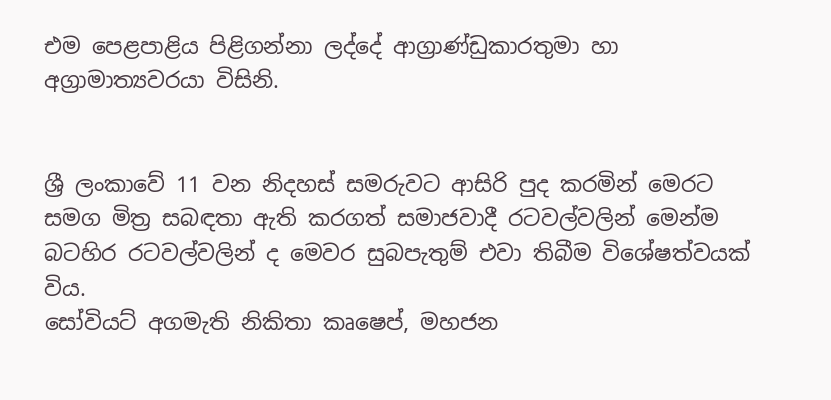එම පෙළපාළිය පිළිගන්නා ලද්දේ ආග්‍රාණ්ඩුකාරතුමා හා අග්‍රාමාත්‍යවරයා විසිනි.


ශ්‍රී ලංකාවේ 11 වන නිදහස් සමරුවට ආසිරි පුද කරමින් මෙරට සමග මිත්‍ර සබඳතා ඇති කරගත් සමාජවාදී රටවල්වලින් මෙන්ම බටහිර රටවල්වලින් ද මෙවර සුබපැතුම් එවා තිබීම විශේෂත්වයක් විය.
සෝවියට් අගමැති නිකිතා කෘෂෙප්, මහජන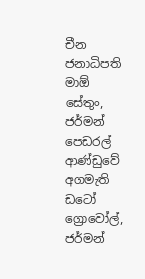චීන ජනාධිපති මාඕ සේතුං, ජර්මන් පෙඩරල් ආණ්ඩුවේ අගමැති ඩටෝ ග්‍රොවෝල්, ජර්මන්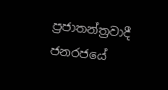ප්‍රජාතන්ත්‍රවාදී ජනරජයේ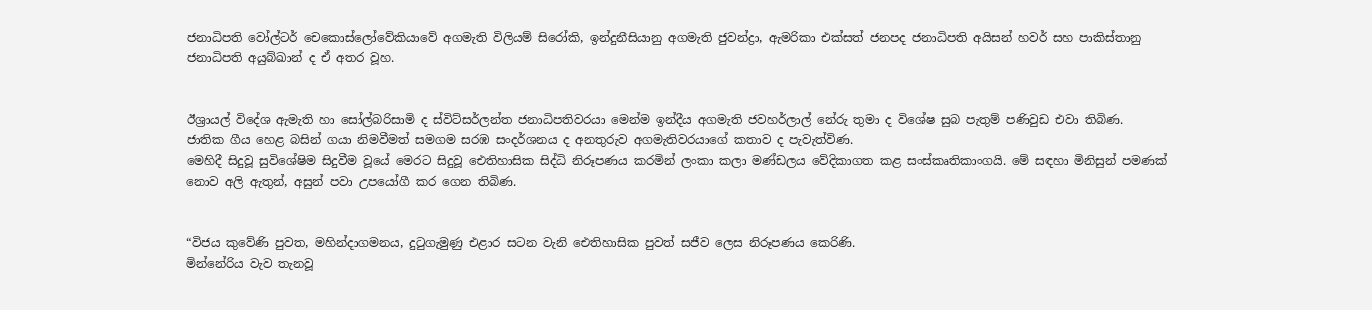ජනාධිපති වෝල්ටර් චෙකොස්ලෝවේකියාවේ අගමැති විලියම් සිරෝකි, ඉන්දුනීසියානු අගමැති ජුවන්ද්‍රා, ඇමරිකා එක්සත් ජනපද ජනාධිපති අයිසන් හවර් සහ පාකිස්තානු ජනාධිපති අයුබ්ඛාන් ද ඒ අතර වූහ.


ඊශ්‍රායල් විදේශ ඇමැති හා සෝල්බරිසාමි ද ස්විට්සර්ලන්ත ජනාධිපතිවරයා මෙන්ම ඉන්දීය අගමැති ජවහර්ලාල් නේරු තුමා ද විශේෂ සුබ පැතුම් පණිවුඩ එවා තිබිණ.
ජාතික ගීය හෙළ බසින් ගයා නිමවීමත් සමගම සරඹ සංදර්ශනය ද අනතුරුව අගමැතිවරයාගේ කතාව ද පැවැත්විණ.
මෙහිදී සිදුවූ සුවිශේෂිම සිදුවීම වූයේ මෙරට සිදුවූ ඓතිහාසික සිද්ධි නිරූපණය කරමින් ලංකා කලා මණ්ඩලය වේදිකාගත කළ සංස්කෘතිකාංගයි. මේ සඳහා මිනිසුන් පමණක් නොව අලි ඇතුන්, අසුන් පවා උපයෝගී කර ගෙන තිබිණ.


“විජය කුවේණි පුවත, මහින්දාගමනය, දුටුගැමුණු එළාර සටන වැනි ඓතිහාසික පුවත් සජීව ලෙස නිරූපණය කෙරිණි.
මින්නේරිය වැව තැනවූ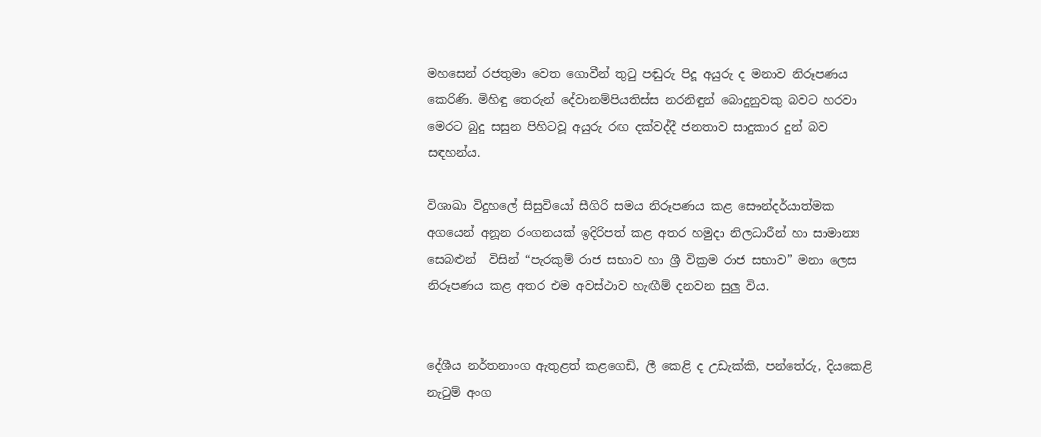මහසෙන් රජතුමා වෙත ගොවීන් තුටු පඬුරු පිදූ අයුරු ද මනාව නිරූපණය කෙරිණි. මිහිඳු තෙරුන් දේවානම්පියතිස්ස නරනිඳුන් බොදුනුවකු බවට හරවා මෙරට බුදු සසුන පිහිටවූ අයුරු රඟ දක්වද්දී ජනතාව සාදුකාර දුන් බව සඳහන්ය.

විශාඛා විදුහලේ සිසුවියෝ සීගිරි සමය නිරූපණය කළ සෞන්දර්යාත්මක අගයෙන් අනූන රංගනයක් ඉදිරිපත් කළ අතර හමුදා නිලධාරීන් හා සාමාන්‍ය සෙබළුන්  විසින් “පැරකුම් රාජ සභාව හා ශ්‍රී වික්‍රම රාජ සභාව” මනා ලෙස නිරූපණය කළ අතර එම අවස්ථාව හැඟීම් දනවන සුලු විය.


දේශීය නර්තනාංග ඇතුළත් කළගෙඩි, ලී කෙළි ද උඩැක්කි, පන්තේරු, දියකෙළි නැටුම් අංග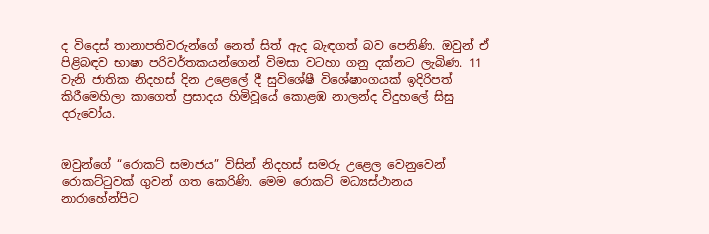ද විදෙස් තානාපතිවරුන්ගේ නෙත් සිත් ඇද බැඳගත් බව පෙනිණි. ඔවුන් ඒ පිළිබඳව භාෂා පරිවර්තකයන්ගෙන් විමසා වටහා ගනු දක්නට ලැබිණ. 11 වැනි ජාතික නිදහස් දින උළෙලේ දී සුවිශේෂී විශේෂාංගයක් ඉදිරිපත් කිරීමෙහිලා කාගෙත් ප්‍රසාදය හිමිවූයේ කොළඹ නාලන්ද විදුහලේ සිසු දරුවෝය.


ඔවුන්ගේ “රොකට් සමාජය” විසින් නිදහස් සමරු උළෙල වෙනුවෙන් රොකට්ටුවක් ගුවන් ගත කෙරිණි. මෙම රොකට් මධ්‍යස්ථානය නාරාහේන්පිට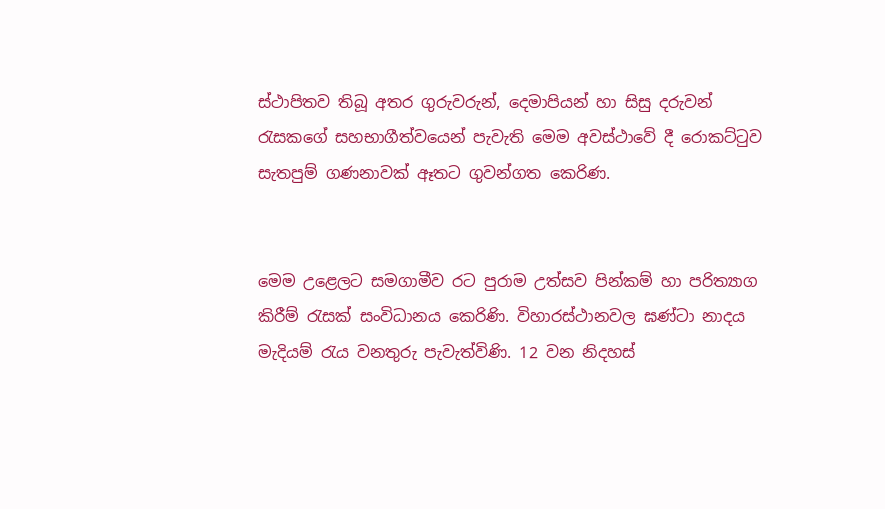ස්ථාපිතව තිබූ අතර ගුරුවරුන්, දෙමාපියන් හා සිසු දරුවන් රැසකගේ සහභාගීත්වයෙන් පැවැති මෙම අවස්ථාවේ දී රොකට්ටුව සැතපුම් ගණනාවක් ඈතට ගුවන්ගත කෙරිණ.


මෙම උළෙලට සමගාමීව රට පුරාම උත්සව පින්කම් හා පරිත්‍යාග කිරීම් රැසක් සංවිධානය කෙරිණි. විහාරස්ථානවල ඝණ්ටා නාදය මැදියම් රැය වනතුරු පැවැත්විණි. 12 වන නිදහස්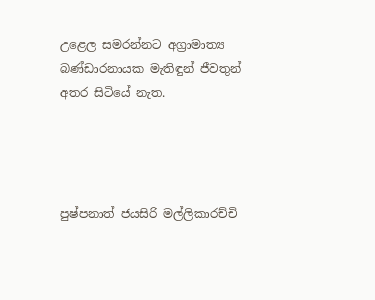උළෙල සමරන්නට අග්‍රාමාත්‍ය බණ්ඩාරනායක මැතිඳුන් ජීවතුන් අතර සිටියේ නැත.




පුෂ්පනාත් ජයසිරි මල්ලිකාරච්චි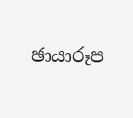ඡායාරූප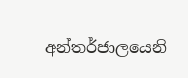අන්තර්ජාලයෙනි